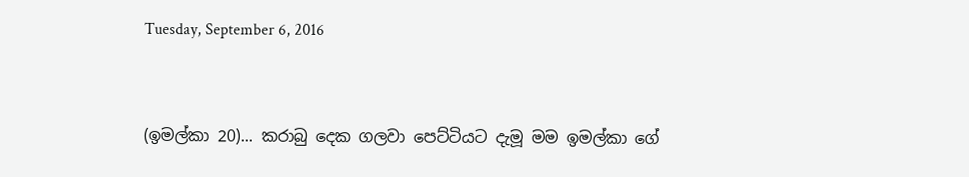Tuesday, September 6, 2016


(ඉමල්කා 20)... කරාබු දෙක ගලවා පෙට්ටියට දැමූ මම ඉමල්කා ගේ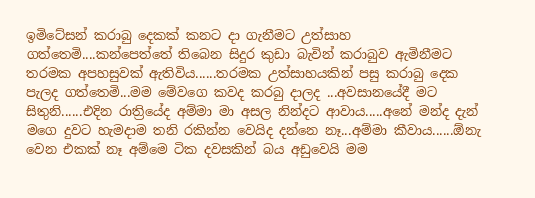ඉමිටේසන් කරාබු දෙකක් කනට දා ගැනීමට උත්සාහ ගත්තෙමි....කන්පෙත්තේ තිබෙන සිදුර කුඩා බැවින් කරාබුව ඇමිනීමට තරමක අපහසුවක් ඇතිවිය......තරමක උත්සාහයකින් පසු කරාබු දෙක පැලද ගත්තෙමි...මම මේවගෙ කවද කරබු දාලද ...අවසානයේදී මට සිතුනි......එදින රාත්‍රියේද අම්මා මා අසල නින්දට ආවාය.....අනේ මන්ද දැන් මගෙ දුවට හැමදාම තනි රකින්න වෙයිද දන්නෙ නෑ...අම්මා කීවාය......ඕනැ වෙන එකක් නෑ අම්මෙ ටික දවසකින් බය අඩුවෙයි මම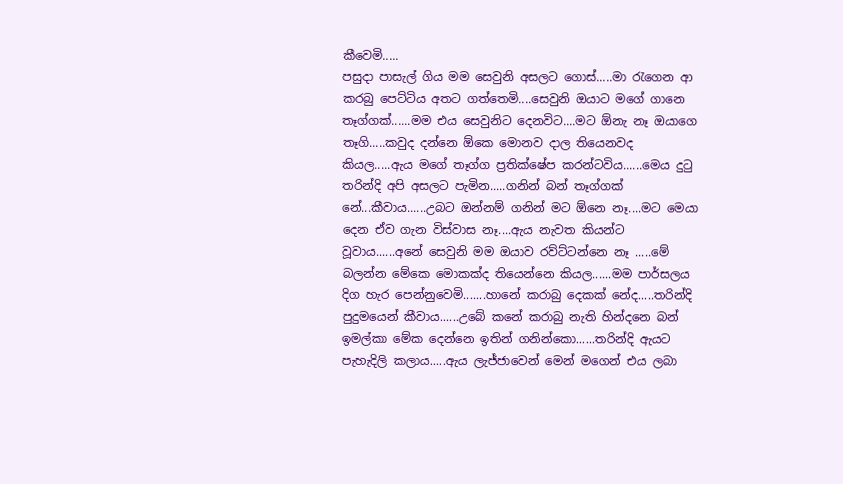කීවෙමි.....
පසුදා පාසැල් ගිය මම සෙවුනි අසලට ගොස්.....මා රැගෙන ආ කරබු පෙට්ටිය අතට ගත්තෙමි....සෙවුනි ඔයාට මගේ ගානෙ තෑග්ගක්......මම එය සෙවුනිට දෙනවිට....මට ඕනැ නෑ ඔයාගෙ තෑගි.....කවුද දන්නෙ ඕකෙ මොනව දාල තියෙනවද කියල.....ඇය මගේ තෑග්ග ප්‍රතික්ෂේප කරන්ටවිය......මෙය දුටු තරින්දි අපි අසලට පැමින.....ගනින් බන් තෑග්ගක් නේ...කීවාය......උබට ඔන්නම් ගනින් මට ඕනෙ නෑ....මට මෙයා දෙන ඒව ගැන විස්වාස නෑ....ඇය නැවත කියන්ට වූවාය......අනේ සෙවුනි මම ඔයාව රව්ට්ටන්නෙ නෑ .....මේ බලන්න මේකෙ මොකක්ද තියෙන්නෙ කියල......මම පාර්සලය දිග හැර පෙන්නුවෙමි.......හානේ කරාබු දෙකක් නේද.....තරින්දි පුදුමයෙන් කීවාය......උබේ කනේ කරාබු නැති හින්දනෙ බන් ඉමල්කා මේක දෙන්නෙ ඉතින් ගනින්කො......තරින්දි ඇයට පැහැදිලි කලාය.....ඇය ලැජ්ජාවෙන් මෙන් මගෙන් එය ලබා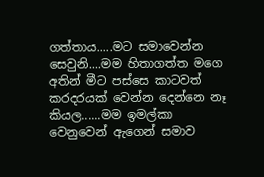ගත්තාය.....මට සමාවෙන්න සෙවුනි....මම හිතාගත්ත මගෙ අතින් මීට පස්සෙ කාටවත් කරදරයක් වෙන්න දෙන්නෙ නෑ කියල......මම ඉමල්කා වෙනුවෙන් ඇගෙන් සමාව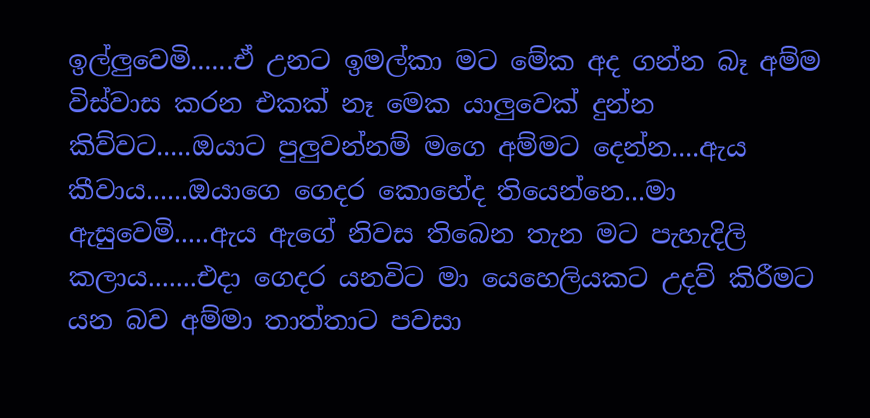ඉල්ලුවෙමි......ඒ උනට ඉමල්කා මට මේක අද ගන්න බෑ අම්ම විස්වාස කරන එකක් නෑ මෙක යාලුවෙක් දුන්න කිව්වට.....ඔයාට පුලුවන්නම් මගෙ අම්මට දෙන්න....ඇය කීවාය......ඔයාගෙ ගෙදර කොහේද තියෙන්නෙ...මා ඇසුවෙමි.....ඇය ඇගේ නිවස තිබෙන තැන මට පැහැදිලි කලාය.......එදා ගෙදර යනවිට මා යෙහෙලියකට උදව් කිරීමට යන බව අම්මා තාත්තාට පවසා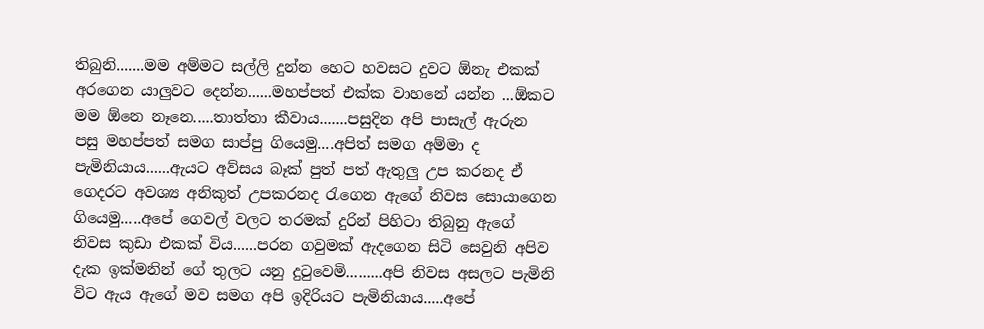තිබුනි.......මම අම්මට සල්ලි දුන්න හෙට හවසට දුවට ඕනැ එකක් අරගෙන යාලුවට දෙන්න......මහප්පත් එක්ක වාහනේ යන්න ...ඕකට මම ඕනෙ නෑනෙ.....තාත්තා කීවාය.......පසුදින අපි පාසැල් ඇරුන පසු මහප්පත් සමග සාප්පු ගියෙමු....අපිත් සමග අම්මා ද පැමිනියාය......ඇයට අව්සය බෑක් පුත් පත් ඇතුලු උප කරනද ඒ ගෙදරට අවශ්‍ය අනිකුත් උපකරනද රැගෙන ඇගේ නිවස සොයාගෙන ගියෙමු.....අපේ ගෙවල් වලට තරමක් දුරින් පිහිටා තිබුනු ඇගේ නිවස කුඩා එකක් විය......පරන ගවුමක් ඇදගෙන සිටි සෙවුනි අපිව දැක ඉක්මනින් ගේ තුලට යනු දුටුවෙමි.........අපි නිවස අසලට පැමිනි විට ඇය ඇගේ මව සමග අපි ඉදිරියට පැමිනියාය.....අපේ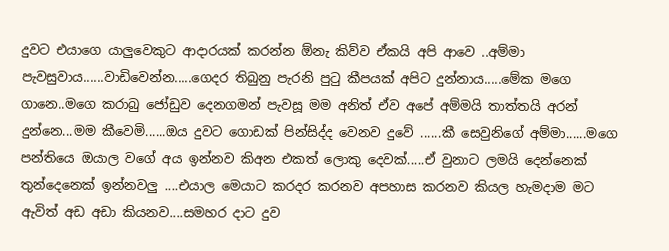දුවට එයාගෙ යාලුවෙකුට ආදාරයක් කරන්න ඕනැ කිව්ව ඒකයි අපි ආවෙ ..අම්මා පැවසුවාය......වාඩිවෙන්න.....ගෙදර තිබුනු පැරනි පුටු කීපයක් අපිට දුන්නාය.....මේක මගෙ ගානෙ..මගෙ කරාබු ජෝඩුව දෙනගමන් පැවසූ මම අනිත් ඒව අපේ අම්මයි තාත්තයි අරන් දුන්නෙ...මම කීවෙමි......ඔය දුවට ගොඩක් පින්සිද්ද වෙනව දුවේ ......කී සෙවුනිගේ අම්මා......මගෙ පන්තියෙ ඔයාල වගේ අය ඉන්නව කිඅන එකත් ලොකු දෙවක්.....ඒ වුනාට ලමයි දෙන්නෙක් තුන්දෙනෙක් ඉන්නවලු ....එයාල මෙයාට කරදර කරනව අපහාස කරනව කියල හැමදාම මට ඇවිත් අඩ අඩා කියනව....සමහර දාට දුව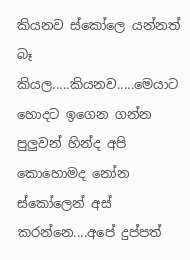කියනව ස්කෝලෙ යන්නත් බෑ කියල.....කියනව.....මෙයාට හොදට ඉගෙන ගන්න පුලුවන් හින්ද අපි කොහොමද නෝන ස්කෝලෙන් අස් කරන්නෙ....අපේ දුප්පත්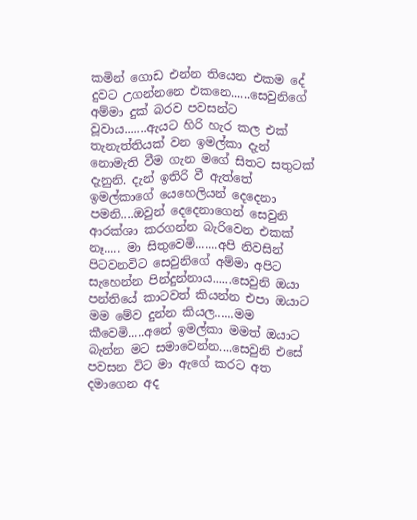කමින් ගොඩ එන්න තියෙන එකම දේ දුවට උගන්නනෙ එකනෙ......සෙවුනිගේ අම්මා දුක් බරව පවසන්ට වූවාය.......ඇයට හිරි හැර කල එක් තැනැත්තියක් වන ඉමල්කා දැන් නොමැති වීම ගැන මගේ සිතට සතුටක් දැනුනි. දැන් ඉතිරි වී ඇත්තේ ඉමල්කාගේ යෙහෙලියන් දෙදෙනා පමනි....ඔවුන් දෙදෙනාගෙන් සෙවුනි ආරක්ශා කරගන්න බැරිවෙන එකක් නෑ..... මා සිතුවෙමි.......අපි නිවසින් පිටවනවිට සෙවුනිගේ අම්මා අපිට සැහෙන්න පින්දුන්නාය......සෙවුනි ඔයා පන්තියේ කාටවත් කියන්න එපා ඔයාට මම මේව දුන්න කියල......මම කීවෙමි.....අනේ ඉමල්කා මමත් ඔයාට බැන්න මට සමාවෙන්න....සෙවුනි එසේ පවසන විට මා ඇගේ කරට අත දමාගෙන අද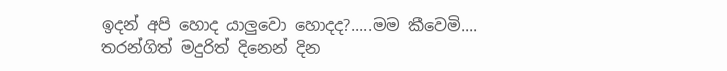ඉදන් අපි හොද යාලුවො හොදද?.....මම කීවෙමි....
තරන්ගිත් මදුරිත් දිනෙන් දින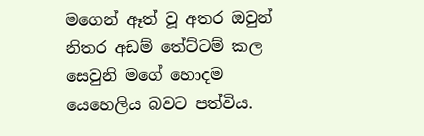මගෙන් ඈත් වූ අතර ඔවුන් නිතර අඩම් තේට්ටම් කල සෙවුනි මගේ හොදම යෙහෙලිය බවට පත්විය.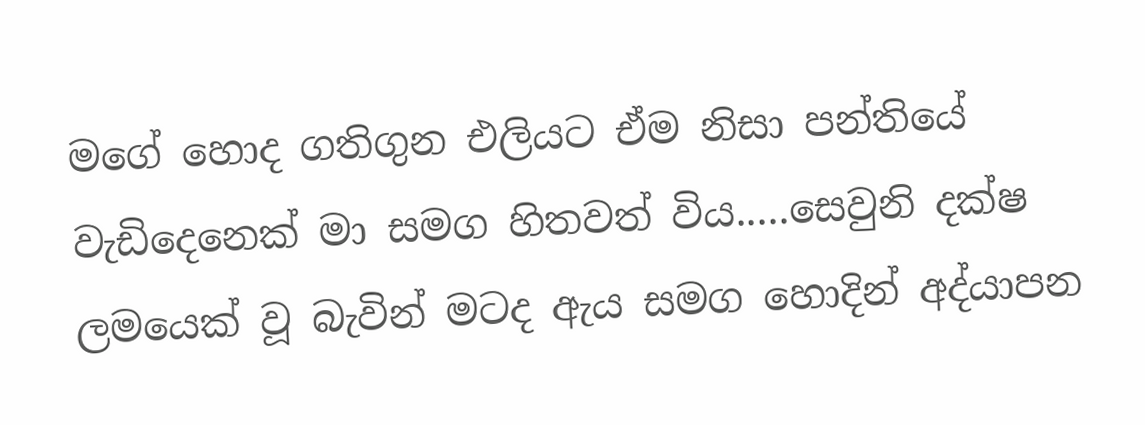මගේ හොද ගතිගුන එලියට ඒම නිසා පන්තියේ වැඩිදෙනෙක් මා සමග හිතවත් විය.....සෙවුනි දක්ෂ ලමයෙක් වූ බැවින් මටද ඇය සමග හොදින් අද්යාපන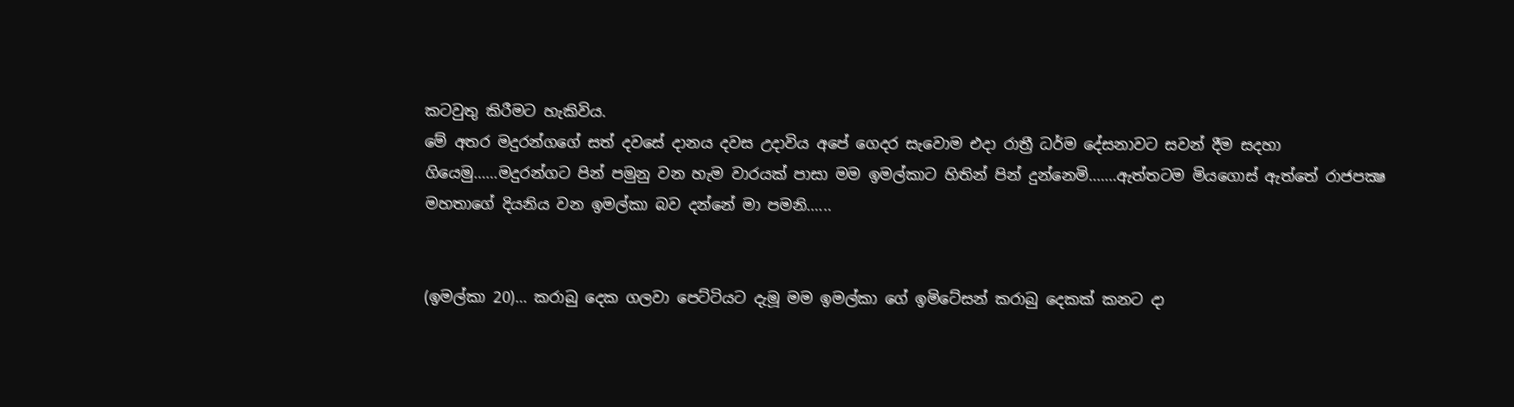කටවුතු කිරීමට හැකිවිය.
මේ අතර මදුරන්ගගේ සත් දවසේ දානය දවස උදාවිය අපේ ගෙදර සැවොම එදා රාත්‍රී ධර්ම දේසනාවට සවන් දීම සදහා ගියෙමු......මදුරන්ගට පින් පමුනු වන හැම වාරයක් පාසා මම ඉමල්කාට හිතින් පින් දුන්නෙමි.......ඇත්තටම මියගොස් ඇත්තේ රාජපක්‍ෂ මහතාගේ දියනිය වන ඉමල්කා බව දන්නේ මා පමනි......


(ඉමල්කා 20)... කරාබු දෙක ගලවා පෙට්ටියට දැමූ මම ඉමල්කා ගේ ඉමිටේසන් කරාබු දෙකක් කනට දා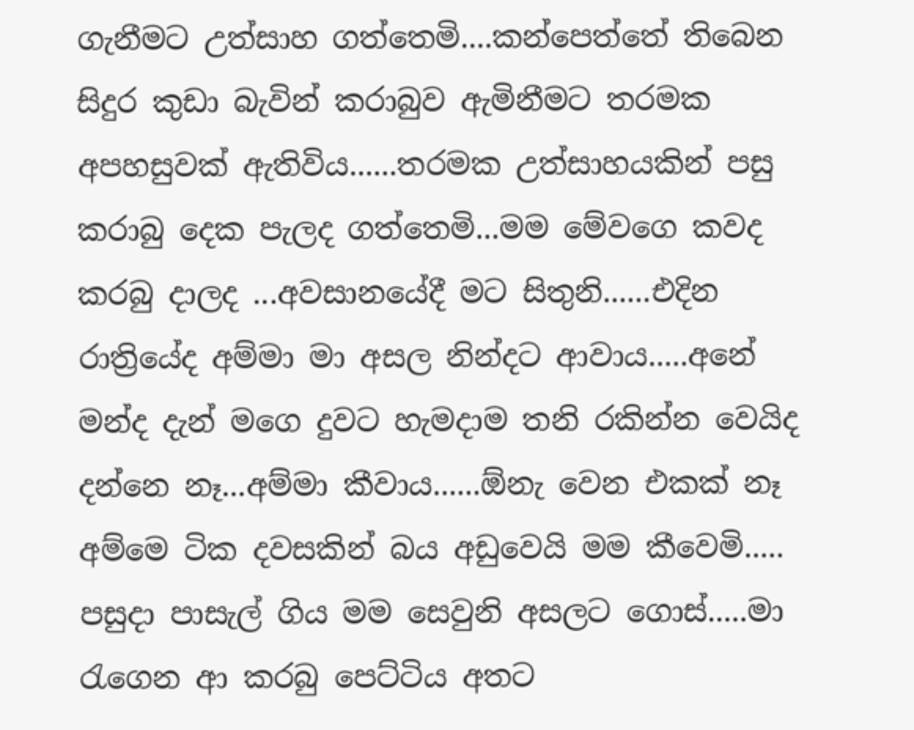ගැනීමට උත්සාහ ගත්තෙමි....කන්පෙත්තේ තිබෙන සිදුර කුඩා බැවින් කරාබුව ඇමිනීමට තරමක අපහසුවක් ඇතිවිය......තරමක උත්සාහයකින් පසු කරාබු දෙක පැලද ගත්තෙමි...මම මේවගෙ කවද කරබු දාලද ...අවසානයේදී මට සිතුනි......එදින රාත්‍රියේද අම්මා මා අසල නින්දට ආවාය.....අනේ මන්ද දැන් මගෙ දුවට හැමදාම තනි රකින්න වෙයිද දන්නෙ නෑ...අම්මා කීවාය......ඕනැ වෙන එකක් නෑ අම්මෙ ටික දවසකින් බය අඩුවෙයි මම කීවෙමි.....
පසුදා පාසැල් ගිය මම සෙවුනි අසලට ගොස්.....මා රැගෙන ආ කරබු පෙට්ටිය අතට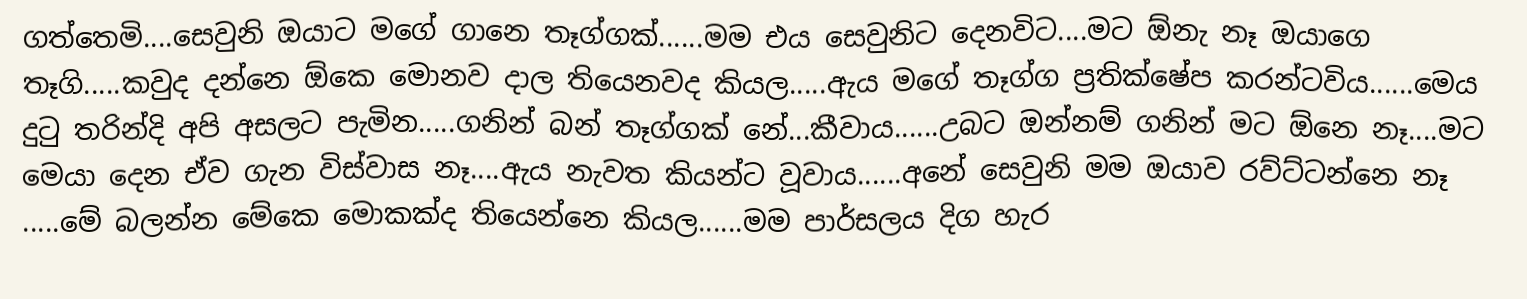ගත්තෙමි....සෙවුනි ඔයාට මගේ ගානෙ තෑග්ගක්......මම එය සෙවුනිට දෙනවිට....මට ඕනැ නෑ ඔයාගෙ තෑගි.....කවුද දන්නෙ ඕකෙ මොනව දාල තියෙනවද කියල.....ඇය මගේ තෑග්ග ප්‍රතික්ෂේප කරන්ටවිය......මෙය දුටු තරින්දි අපි අසලට පැමින.....ගනින් බන් තෑග්ගක් නේ...කීවාය......උබට ඔන්නම් ගනින් මට ඕනෙ නෑ....මට මෙයා දෙන ඒව ගැන විස්වාස නෑ....ඇය නැවත කියන්ට වූවාය......අනේ සෙවුනි මම ඔයාව රව්ට්ටන්නෙ නෑ .....මේ බලන්න මේකෙ මොකක්ද තියෙන්නෙ කියල......මම පාර්සලය දිග හැර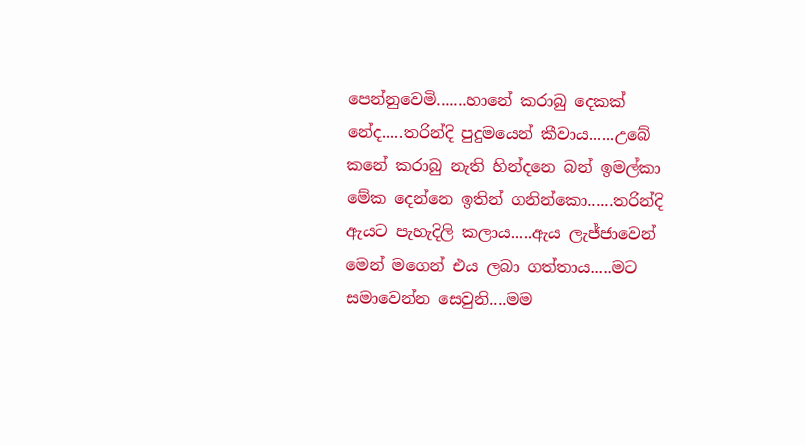පෙන්නුවෙමි.......හානේ කරාබු දෙකක් නේද.....තරින්දි පුදුමයෙන් කීවාය......උබේ කනේ කරාබු නැති හින්දනෙ බන් ඉමල්කා මේක දෙන්නෙ ඉතින් ගනින්කො......තරින්දි ඇයට පැහැදිලි කලාය.....ඇය ලැජ්ජාවෙන් මෙන් මගෙන් එය ලබා ගත්තාය.....මට සමාවෙන්න සෙවුනි....මම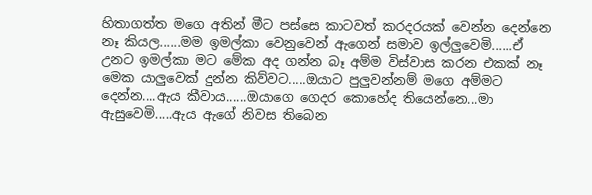හිතාගත්ත මගෙ අතින් මීට පස්සෙ කාටවත් කරදරයක් වෙන්න දෙන්නෙ නෑ කියල......මම ඉමල්කා වෙනුවෙන් ඇගෙන් සමාව ඉල්ලුවෙමි......ඒ උනට ඉමල්කා මට මේක අද ගන්න බෑ අම්ම විස්වාස කරන එකක් නෑ මෙක යාලුවෙක් දුන්න කිව්වට.....ඔයාට පුලුවන්නම් මගෙ අම්මට දෙන්න....ඇය කීවාය......ඔයාගෙ ගෙදර කොහේද තියෙන්නෙ...මා ඇසුවෙමි.....ඇය ඇගේ නිවස තිබෙන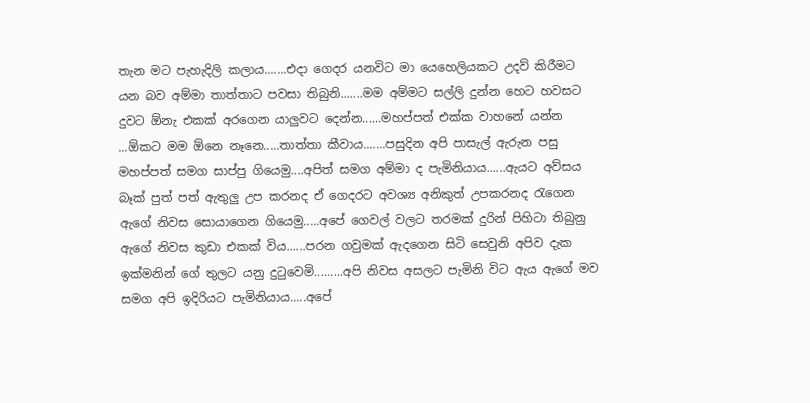තැන මට පැහැදිලි කලාය.......එදා ගෙදර යනවිට මා යෙහෙලියකට උදව් කිරීමට යන බව අම්මා තාත්තාට පවසා තිබුනි.......මම අම්මට සල්ලි දුන්න හෙට හවසට දුවට ඕනැ එකක් අරගෙන යාලුවට දෙන්න......මහප්පත් එක්ක වාහනේ යන්න ...ඕකට මම ඕනෙ නෑනෙ.....තාත්තා කීවාය.......පසුදින අපි පාසැල් ඇරුන පසු මහප්පත් සමග සාප්පු ගියෙමු....අපිත් සමග අම්මා ද පැමිනියාය......ඇයට අව්සය බෑක් පුත් පත් ඇතුලු උප කරනද ඒ ගෙදරට අවශ්‍ය අනිකුත් උපකරනද රැගෙන ඇගේ නිවස සොයාගෙන ගියෙමු.....අපේ ගෙවල් වලට තරමක් දුරින් පිහිටා තිබුනු ඇගේ නිවස කුඩා එකක් විය......පරන ගවුමක් ඇදගෙන සිටි සෙවුනි අපිව දැක ඉක්මනින් ගේ තුලට යනු දුටුවෙමි.........අපි නිවස අසලට පැමිනි විට ඇය ඇගේ මව සමග අපි ඉදිරියට පැමිනියාය.....අපේ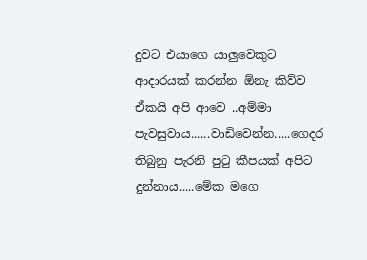දුවට එයාගෙ යාලුවෙකුට ආදාරයක් කරන්න ඕනැ කිව්ව ඒකයි අපි ආවෙ ..අම්මා පැවසුවාය......වාඩිවෙන්න.....ගෙදර තිබුනු පැරනි පුටු කීපයක් අපිට දුන්නාය.....මේක මගෙ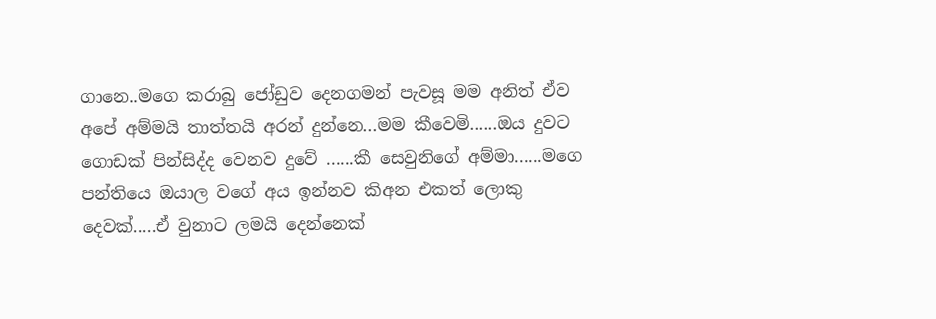ගානෙ..මගෙ කරාබු ජෝඩුව දෙනගමන් පැවසූ මම අනිත් ඒව අපේ අම්මයි තාත්තයි අරන් දුන්නෙ...මම කීවෙමි......ඔය දුවට ගොඩක් පින්සිද්ද වෙනව දුවේ ......කී සෙවුනිගේ අම්මා......මගෙ පන්තියෙ ඔයාල වගේ අය ඉන්නව කිඅන එකත් ලොකු දෙවක්.....ඒ වුනාට ලමයි දෙන්නෙක්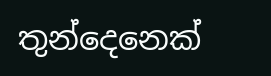තුන්දෙනෙක්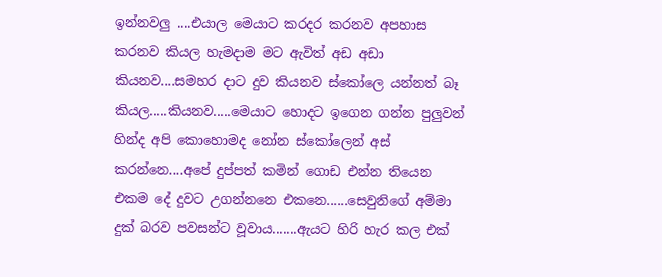ඉන්නවලු ....එයාල මෙයාට කරදර කරනව අපහාස කරනව කියල හැමදාම මට ඇවිත් අඩ අඩා කියනව....සමහර දාට දුව කියනව ස්කෝලෙ යන්නත් බෑ කියල.....කියනව.....මෙයාට හොදට ඉගෙන ගන්න පුලුවන් හින්ද අපි කොහොමද නෝන ස්කෝලෙන් අස් කරන්නෙ....අපේ දුප්පත් කමින් ගොඩ එන්න තියෙන එකම දේ දුවට උගන්නනෙ එකනෙ......සෙවුනිගේ අම්මා දුක් බරව පවසන්ට වූවාය.......ඇයට හිරි හැර කල එක්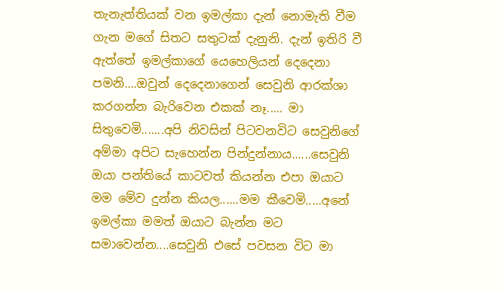තැනැත්තියක් වන ඉමල්කා දැන් නොමැති වීම ගැන මගේ සිතට සතුටක් දැනුනි. දැන් ඉතිරි වී ඇත්තේ ඉමල්කාගේ යෙහෙලියන් දෙදෙනා පමනි....ඔවුන් දෙදෙනාගෙන් සෙවුනි ආරක්ශා කරගන්න බැරිවෙන එකක් නෑ..... මා සිතුවෙමි.......අපි නිවසින් පිටවනවිට සෙවුනිගේ අම්මා අපිට සැහෙන්න පින්දුන්නාය......සෙවුනි ඔයා පන්තියේ කාටවත් කියන්න එපා ඔයාට මම මේව දුන්න කියල......මම කීවෙමි.....අනේ ඉමල්කා මමත් ඔයාට බැන්න මට සමාවෙන්න....සෙවුනි එසේ පවසන විට මා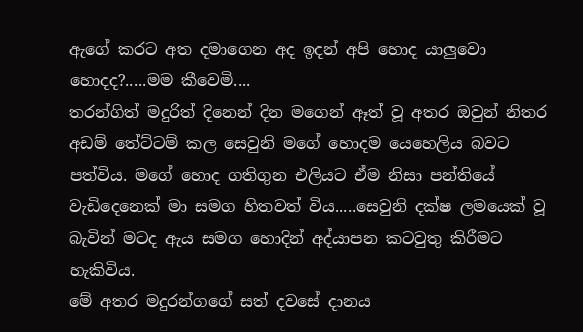ඇගේ කරට අත දමාගෙන අද ඉදන් අපි හොද යාලුවො හොදද?.....මම කීවෙමි....
තරන්ගිත් මදුරිත් දිනෙන් දින මගෙන් ඈත් වූ අතර ඔවුන් නිතර අඩම් තේට්ටම් කල සෙවුනි මගේ හොදම යෙහෙලිය බවට පත්විය. මගේ හොද ගතිගුන එලියට ඒම නිසා පන්තියේ වැඩිදෙනෙක් මා සමග හිතවත් විය.....සෙවුනි දක්ෂ ලමයෙක් වූ බැවින් මටද ඇය සමග හොදින් අද්යාපන කටවුතු කිරීමට හැකිවිය.
මේ අතර මදුරන්ගගේ සත් දවසේ දානය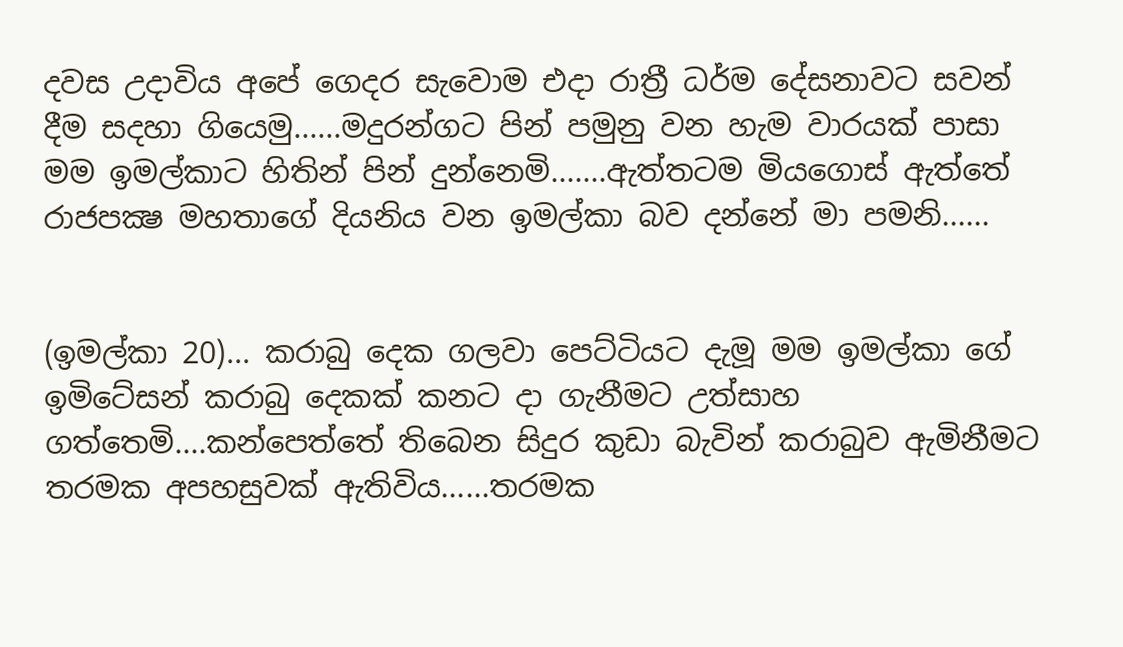දවස උදාවිය අපේ ගෙදර සැවොම එදා රාත්‍රී ධර්ම දේසනාවට සවන් දීම සදහා ගියෙමු......මදුරන්ගට පින් පමුනු වන හැම වාරයක් පාසා මම ඉමල්කාට හිතින් පින් දුන්නෙමි.......ඇත්තටම මියගොස් ඇත්තේ රාජපක්‍ෂ මහතාගේ දියනිය වන ඉමල්කා බව දන්නේ මා පමනි......


(ඉමල්කා 20)... කරාබු දෙක ගලවා පෙට්ටියට දැමූ මම ඉමල්කා ගේ ඉමිටේසන් කරාබු දෙකක් කනට දා ගැනීමට උත්සාහ ගත්තෙමි....කන්පෙත්තේ තිබෙන සිදුර කුඩා බැවින් කරාබුව ඇමිනීමට තරමක අපහසුවක් ඇතිවිය......තරමක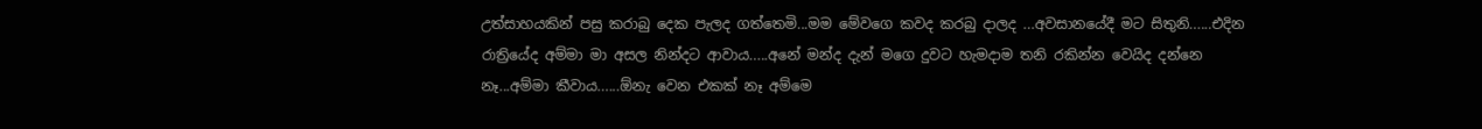උත්සාහයකින් පසු කරාබු දෙක පැලද ගත්තෙමි...මම මේවගෙ කවද කරබු දාලද ...අවසානයේදී මට සිතුනි......එදින රාත්‍රියේද අම්මා මා අසල නින්දට ආවාය.....අනේ මන්ද දැන් මගෙ දුවට හැමදාම තනි රකින්න වෙයිද දන්නෙ නෑ...අම්මා කීවාය......ඕනැ වෙන එකක් නෑ අම්මෙ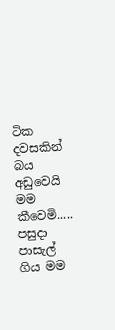ටික දවසකින් බය අඩුවෙයි මම කීවෙමි.....
පසුදා පාසැල් ගිය මම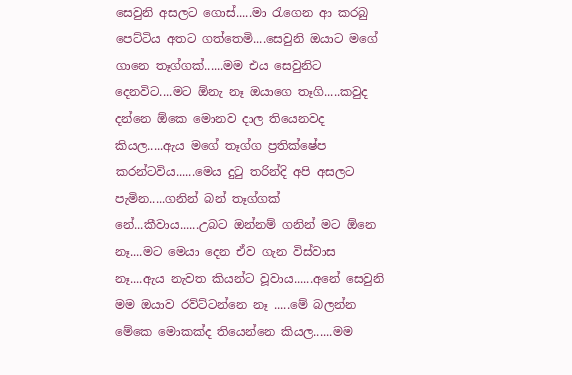සෙවුනි අසලට ගොස්.....මා රැගෙන ආ කරබු පෙට්ටිය අතට ගත්තෙමි....සෙවුනි ඔයාට මගේ ගානෙ තෑග්ගක්......මම එය සෙවුනිට දෙනවිට....මට ඕනැ නෑ ඔයාගෙ තෑගි.....කවුද දන්නෙ ඕකෙ මොනව දාල තියෙනවද කියල.....ඇය මගේ තෑග්ග ප්‍රතික්ෂේප කරන්ටවිය......මෙය දුටු තරින්දි අපි අසලට පැමින.....ගනින් බන් තෑග්ගක් නේ...කීවාය......උබට ඔන්නම් ගනින් මට ඕනෙ නෑ....මට මෙයා දෙන ඒව ගැන විස්වාස නෑ....ඇය නැවත කියන්ට වූවාය......අනේ සෙවුනි මම ඔයාව රව්ට්ටන්නෙ නෑ .....මේ බලන්න මේකෙ මොකක්ද තියෙන්නෙ කියල......මම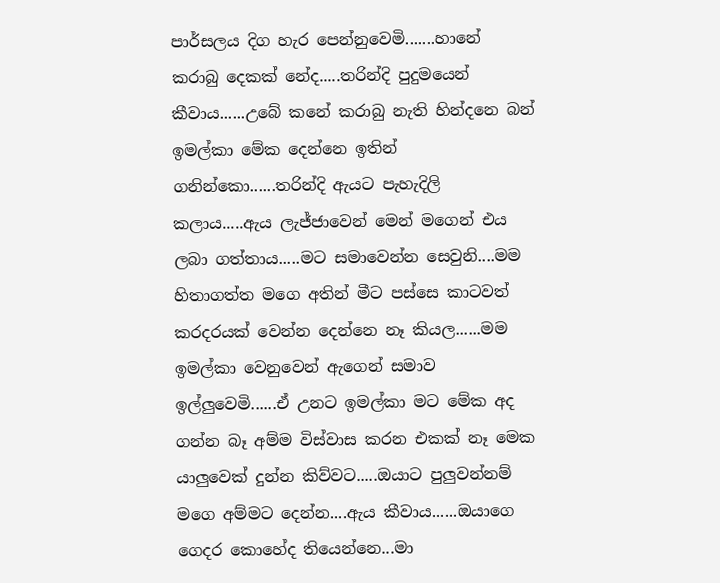පාර්සලය දිග හැර පෙන්නුවෙමි.......හානේ කරාබු දෙකක් නේද.....තරින්දි පුදුමයෙන් කීවාය......උබේ කනේ කරාබු නැති හින්දනෙ බන් ඉමල්කා මේක දෙන්නෙ ඉතින් ගනින්කො......තරින්දි ඇයට පැහැදිලි කලාය.....ඇය ලැජ්ජාවෙන් මෙන් මගෙන් එය ලබා ගත්තාය.....මට සමාවෙන්න සෙවුනි....මම හිතාගත්ත මගෙ අතින් මීට පස්සෙ කාටවත් කරදරයක් වෙන්න දෙන්නෙ නෑ කියල......මම ඉමල්කා වෙනුවෙන් ඇගෙන් සමාව ඉල්ලුවෙමි......ඒ උනට ඉමල්කා මට මේක අද ගන්න බෑ අම්ම විස්වාස කරන එකක් නෑ මෙක යාලුවෙක් දුන්න කිව්වට.....ඔයාට පුලුවන්නම් මගෙ අම්මට දෙන්න....ඇය කීවාය......ඔයාගෙ ගෙදර කොහේද තියෙන්නෙ...මා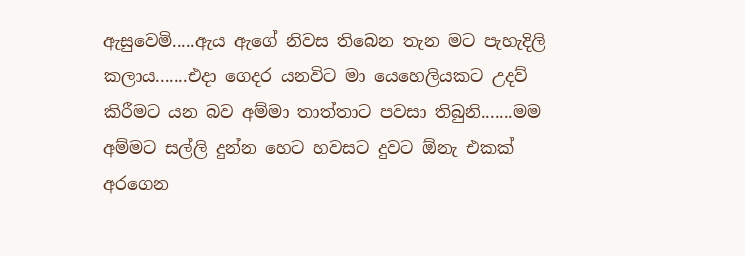ඇසුවෙමි.....ඇය ඇගේ නිවස තිබෙන තැන මට පැහැදිලි කලාය.......එදා ගෙදර යනවිට මා යෙහෙලියකට උදව් කිරීමට යන බව අම්මා තාත්තාට පවසා තිබුනි.......මම අම්මට සල්ලි දුන්න හෙට හවසට දුවට ඕනැ එකක් අරගෙන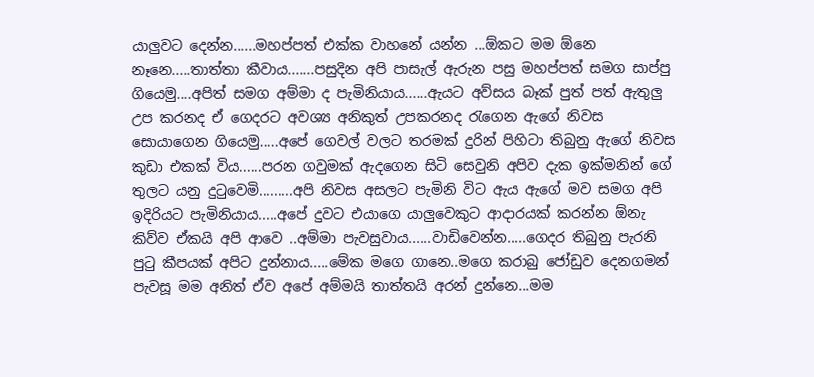යාලුවට දෙන්න......මහප්පත් එක්ක වාහනේ යන්න ...ඕකට මම ඕනෙ නෑනෙ.....තාත්තා කීවාය.......පසුදින අපි පාසැල් ඇරුන පසු මහප්පත් සමග සාප්පු ගියෙමු....අපිත් සමග අම්මා ද පැමිනියාය......ඇයට අව්සය බෑක් පුත් පත් ඇතුලු උප කරනද ඒ ගෙදරට අවශ්‍ය අනිකුත් උපකරනද රැගෙන ඇගේ නිවස සොයාගෙන ගියෙමු.....අපේ ගෙවල් වලට තරමක් දුරින් පිහිටා තිබුනු ඇගේ නිවස කුඩා එකක් විය......පරන ගවුමක් ඇදගෙන සිටි සෙවුනි අපිව දැක ඉක්මනින් ගේ තුලට යනු දුටුවෙමි.........අපි නිවස අසලට පැමිනි විට ඇය ඇගේ මව සමග අපි ඉදිරියට පැමිනියාය.....අපේ දුවට එයාගෙ යාලුවෙකුට ආදාරයක් කරන්න ඕනැ කිව්ව ඒකයි අපි ආවෙ ..අම්මා පැවසුවාය......වාඩිවෙන්න.....ගෙදර තිබුනු පැරනි පුටු කීපයක් අපිට දුන්නාය.....මේක මගෙ ගානෙ..මගෙ කරාබු ජෝඩුව දෙනගමන් පැවසූ මම අනිත් ඒව අපේ අම්මයි තාත්තයි අරන් දුන්නෙ...මම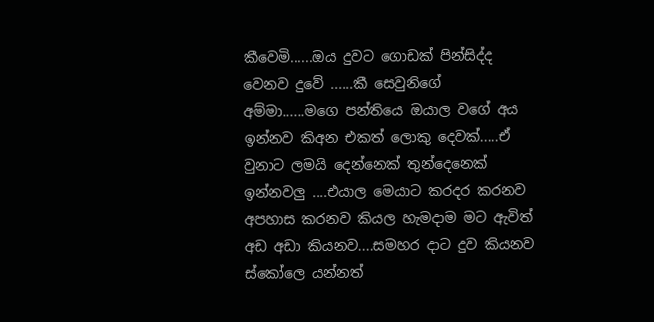කීවෙමි......ඔය දුවට ගොඩක් පින්සිද්ද වෙනව දුවේ ......කී සෙවුනිගේ අම්මා......මගෙ පන්තියෙ ඔයාල වගේ අය ඉන්නව කිඅන එකත් ලොකු දෙවක්.....ඒ වුනාට ලමයි දෙන්නෙක් තුන්දෙනෙක් ඉන්නවලු ....එයාල මෙයාට කරදර කරනව අපහාස කරනව කියල හැමදාම මට ඇවිත් අඩ අඩා කියනව....සමහර දාට දුව කියනව ස්කෝලෙ යන්නත්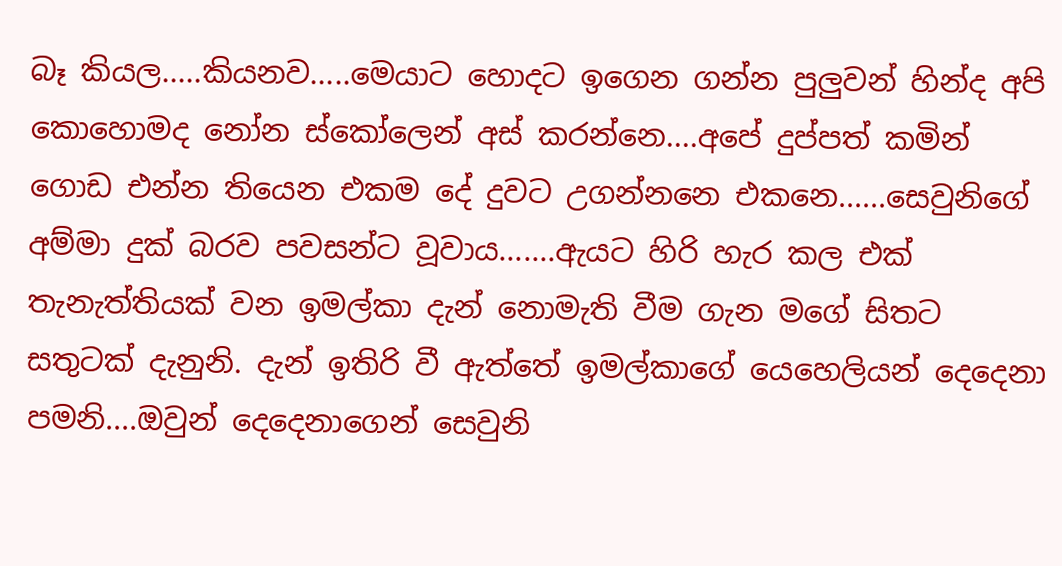බෑ කියල.....කියනව.....මෙයාට හොදට ඉගෙන ගන්න පුලුවන් හින්ද අපි කොහොමද නෝන ස්කෝලෙන් අස් කරන්නෙ....අපේ දුප්පත් කමින් ගොඩ එන්න තියෙන එකම දේ දුවට උගන්නනෙ එකනෙ......සෙවුනිගේ අම්මා දුක් බරව පවසන්ට වූවාය.......ඇයට හිරි හැර කල එක් තැනැත්තියක් වන ඉමල්කා දැන් නොමැති වීම ගැන මගේ සිතට සතුටක් දැනුනි. දැන් ඉතිරි වී ඇත්තේ ඉමල්කාගේ යෙහෙලියන් දෙදෙනා පමනි....ඔවුන් දෙදෙනාගෙන් සෙවුනි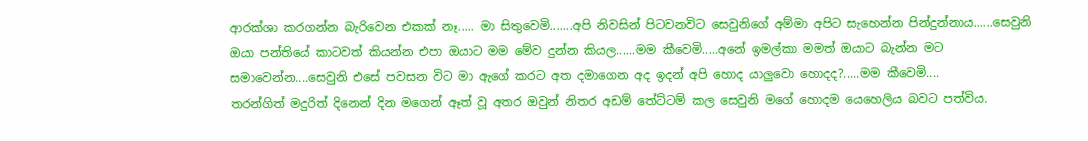ආරක්ශා කරගන්න බැරිවෙන එකක් නෑ..... මා සිතුවෙමි.......අපි නිවසින් පිටවනවිට සෙවුනිගේ අම්මා අපිට සැහෙන්න පින්දුන්නාය......සෙවුනි ඔයා පන්තියේ කාටවත් කියන්න එපා ඔයාට මම මේව දුන්න කියල......මම කීවෙමි.....අනේ ඉමල්කා මමත් ඔයාට බැන්න මට සමාවෙන්න....සෙවුනි එසේ පවසන විට මා ඇගේ කරට අත දමාගෙන අද ඉදන් අපි හොද යාලුවො හොදද?.....මම කීවෙමි....
තරන්ගිත් මදුරිත් දිනෙන් දින මගෙන් ඈත් වූ අතර ඔවුන් නිතර අඩම් තේට්ටම් කල සෙවුනි මගේ හොදම යෙහෙලිය බවට පත්විය.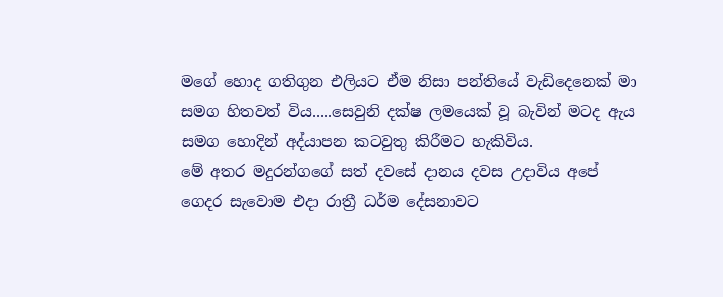මගේ හොද ගතිගුන එලියට ඒම නිසා පන්තියේ වැඩිදෙනෙක් මා සමග හිතවත් විය.....සෙවුනි දක්ෂ ලමයෙක් වූ බැවින් මටද ඇය සමග හොදින් අද්යාපන කටවුතු කිරීමට හැකිවිය.
මේ අතර මදුරන්ගගේ සත් දවසේ දානය දවස උදාවිය අපේ ගෙදර සැවොම එදා රාත්‍රී ධර්ම දේසනාවට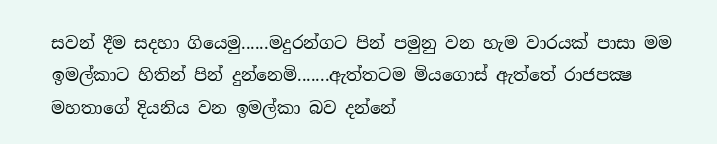සවන් දීම සදහා ගියෙමු......මදුරන්ගට පින් පමුනු වන හැම වාරයක් පාසා මම ඉමල්කාට හිතින් පින් දුන්නෙමි.......ඇත්තටම මියගොස් ඇත්තේ රාජපක්‍ෂ මහතාගේ දියනිය වන ඉමල්කා බව දන්නේ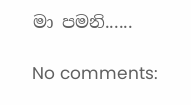මා පමනි......

No comments: